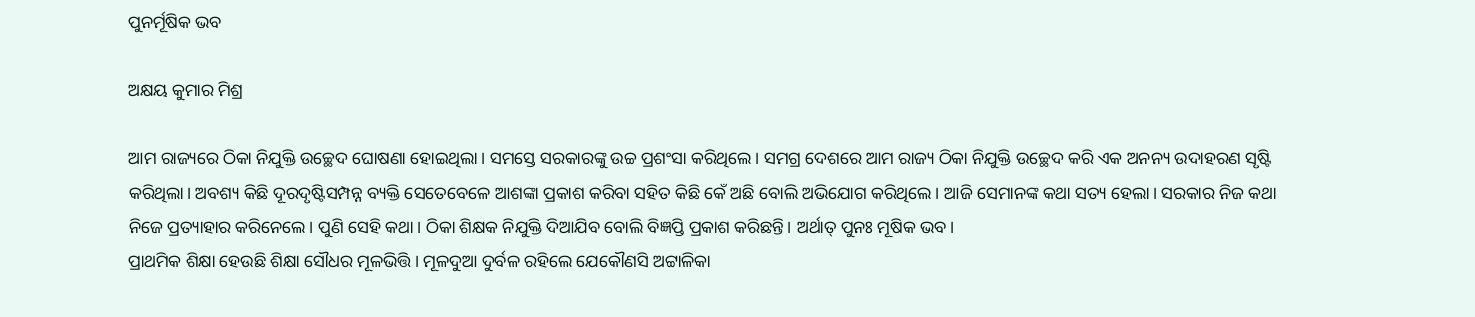ପୁନର୍ମୂଷିକ ଭବ

ଅକ୍ଷୟ କୁମାର ମିଶ୍ର

ଆମ ରାଜ୍ୟରେ ଠିକା ନିଯୁକ୍ତି ଉଚ୍ଛେଦ ଘୋଷଣା ହୋଇଥିଲା। ସମସ୍ତେ ସରକାରଙ୍କୁ ଉଚ୍ଚ ପ୍ରଶଂସା କରିଥିଲେ। ସମଗ୍ର ଦେଶରେ ଆମ ରାଜ୍ୟ ଠିକା ନିଯୁକ୍ତି ଉଚ୍ଛେଦ କରି ଏକ ଅନନ୍ୟ ଉଦାହରଣ ସୃଷ୍ଟି କରିଥିଲା। ଅବଶ୍ୟ କିଛି ଦୂରଦୃଷ୍ଟିସମ୍ପନ୍ନ ବ୍ୟକ୍ତି ସେତେବେଳେ ଆଶଙ୍କା ପ୍ରକାଶ କରିବା ସହିତ କିଛି କେଁ ଅଛି ବୋଲି ଅଭିଯୋଗ କରିଥିଲେ। ଆଜି ସେମାନଙ୍କ କଥା ସତ୍ୟ ହେଲା। ସରକାର ନିଜ କଥା ନିଜେ ପ୍ରତ୍ୟାହାର କରିନେଲେ। ପୁଣି ସେହି କଥା। ଠିକା ଶିକ୍ଷକ ନିଯୁକ୍ତି ଦିଆଯିବ ବୋଲି ବିଜ୍ଞପ୍ତି ପ୍ରକାଶ କରିଛନ୍ତି। ଅର୍ଥାତ୍‌ ପୁନଃ ମୂଷିକ ଭବ।
ପ୍ରାଥମିକ ଶିକ୍ଷା ହେଉଛି ଶିକ୍ଷା ସୌଧର ମୂଳଭିତ୍ତି। ମୂଳଦୁଆ ଦୁର୍ବଳ ରହିଲେ ଯେକୌଣସି ଅଟ୍ଟାଳିକା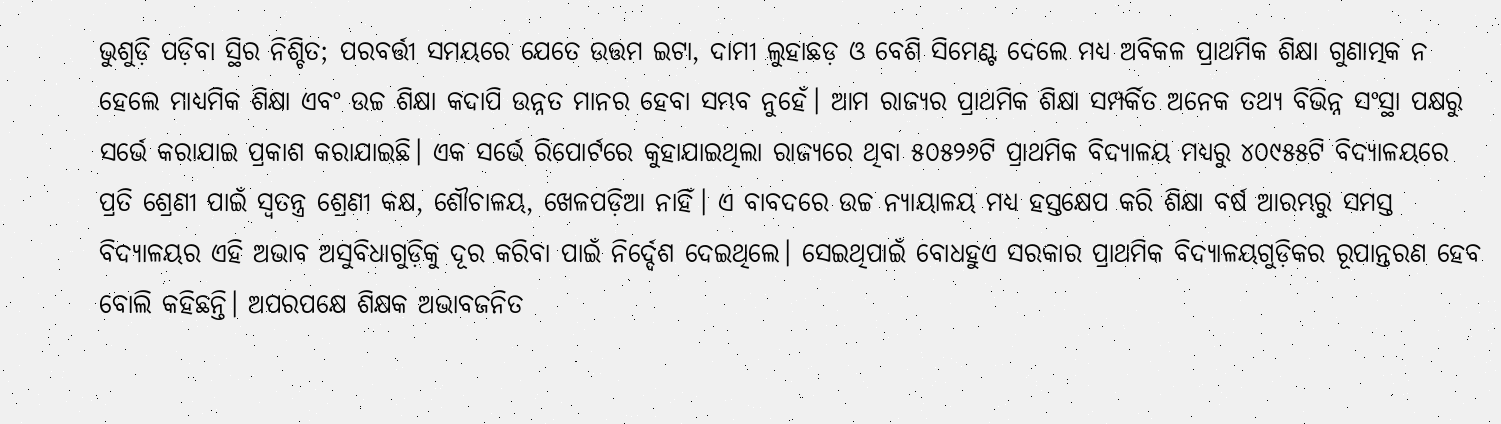ଭୁଶୁଡ଼ି ପଡ଼ିବା ସ୍ଥିର ନିଶ୍ଚିତ; ପରବର୍ତ୍ତୀ ସମୟରେ ଯେତେ ଉତ୍ତମ ଇଟା, ଦାମୀ ଲୁହାଛଡ଼ ଓ ବେଶି ସିମେଣ୍ଟ ଦେଲେ ମଧ୍ୟ ଅବିକଳ ପ୍ରାଥମିକ ଶିକ୍ଷା ଗୁଣାତ୍ମକ ନ ହେଲେ ମାଧ୍ୟମିକ ଶିକ୍ଷା ଏବଂ ଉଚ୍ଚ ଶିକ୍ଷା କଦାପି ଉନ୍ନତ ମାନର ହେବା ସମ୍ଭବ ନୁହେଁ। ଆମ ରାଜ୍ୟର ପ୍ରାଥମିକ ଶିକ୍ଷା ସମ୍ପର୍କିତ ଅନେକ ତଥ୍ୟ ବିଭିନ୍ନ ସଂସ୍ଥା ପକ୍ଷରୁ ସର୍ଭେ କରାଯାଇ ପ୍ରକାଶ କରାଯାଇଛି। ଏକ ସର୍ଭେ ରିପୋର୍ଟରେ କୁହାଯାଇଥିଲା ରାଜ୍ୟରେ ଥିବା ୫୦୫୨୬ଟି ପ୍ରାଥମିକ ବିଦ୍ୟାଳୟ ମଧ୍ୟରୁ ୪୦୯୫୫ଟି ବିଦ୍ୟାଳୟରେ ପ୍ରତି ଶ୍ରେଣୀ ପାଇଁ ସ୍ବତନ୍ତ୍ର ଶ୍ରେଣୀ କକ୍ଷ, ଶୌଚାଳୟ, ଖେଳପଡ଼ିଆ ନାହିଁ। ଏ ବାବଦରେ ଉଚ୍ଚ ନ୍ୟାୟାଳୟ ମଧ୍ୟ ହସ୍ତକ୍ଷେପ କରି ଶିକ୍ଷା ବର୍ଷ ଆରମ୍ଭରୁ ସମସ୍ତ ବିଦ୍ୟାଳୟର ଏହି ଅଭାବ ଅସୁବିଧାଗୁଡ଼ିକୁ ଦୂର କରିବା ପାଇଁ ନିର୍ଦ୍ଦେଶ ଦେଇଥିଲେ। ସେଇଥିପାଇଁ ବୋଧହୁଏ ସରକାର ପ୍ରାଥମିକ ବିଦ୍ୟାଳୟଗୁଡ଼ିକର ରୂପାନ୍ତରଣ ହେବ ବୋଲି କହିଛନ୍ତି। ଅପରପକ୍ଷେ ଶିକ୍ଷକ ଅଭାବଜନିତ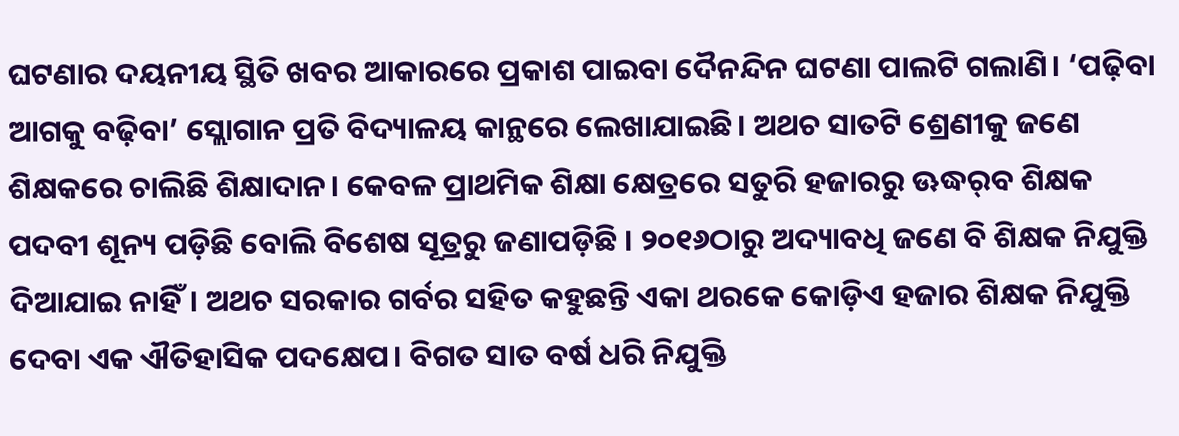ଘଟଣାର ଦୟନୀୟ ସ୍ଥିତି ଖବର ଆକାରରେ ପ୍ରକାଶ ପାଇବା ଦୈନନ୍ଦିନ ଘଟଣା ପାଲଟି ଗଲାଣି। ‘ପଢ଼ିବା ଆଗକୁ ବଢ଼ିବା’ ସ୍ଲୋଗାନ ପ୍ରତି ବିଦ୍ୟାଳୟ କାନ୍ଥରେ ଲେଖାଯାଇଛି। ଅଥଚ ସାତଟି ଶ୍ରେଣୀକୁ ଜଣେ ଶିକ୍ଷକରେ ଚାଲିଛି ଶିକ୍ଷାଦାନ। କେବଳ ପ୍ରାଥମିକ ଶିକ୍ଷା କ୍ଷେତ୍ରରେ ସତୁରି ହଜାରରୁ ଊଦ୍ଧର୍‌ବ ଶିକ୍ଷକ ପଦବୀ ଶୂନ୍ୟ ପଡ଼ିଛି ବୋଲି ବିଶେଷ ସୂତ୍ରରୁ ଜଣାପଡ଼ିଛି । ୨୦୧୬ଠାରୁ ଅଦ୍ୟାବଧି ଜଣେ ବି ଶିକ୍ଷକ ନିଯୁକ୍ତି ଦିଆଯାଇ ନାହିଁ। ଅଥଚ ସରକାର ଗର୍ବର ସହିତ କହୁଛନ୍ତି ଏକା ଥରକେ କୋଡ଼ିଏ ହଜାର ଶିକ୍ଷକ ନିଯୁକ୍ତି ଦେବା ଏକ ଐତିହାସିକ ପଦକ୍ଷେପ। ବିଗତ ସାତ ବର୍ଷ ଧରି ନିଯୁକ୍ତି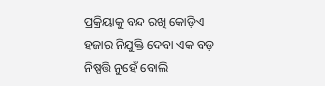ପ୍ରକ୍ରିୟାକୁ ବନ୍ଦ ରଖି କୋଡ଼ିଏ ହଜାର ନିଯୁକ୍ତି ଦେବା ଏକ ବଡ଼ ନିଷ୍ପତ୍ତି ନୁହେଁ ବୋଲି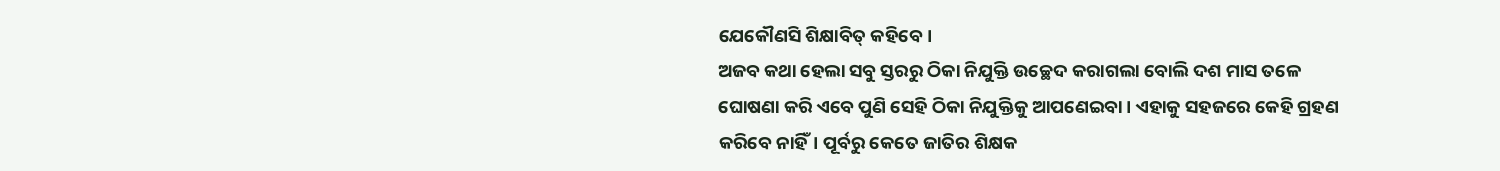ଯେକୌଣସି ଶିକ୍ଷାବିତ୍‌ କହିବେ।
ଅଜବ କଥା ହେଲା ସବୁ ସ୍ତରରୁ ଠିକା ନିଯୁକ୍ତି ଉଚ୍ଛେଦ କରାଗଲା ବୋଲି ଦଶ ମାସ ତଳେ ଘୋଷଣା କରି ଏବେ ପୁଣି ସେହି ଠିକା ନିଯୁକ୍ତିକୁ ଆପଣେଇବା। ଏହାକୁ ସହଜରେ କେହି ଗ୍ରହଣ କରିବେ ନାହିଁ। ପୂର୍ବରୁ କେତେ ଜାତିର ଶିକ୍ଷକ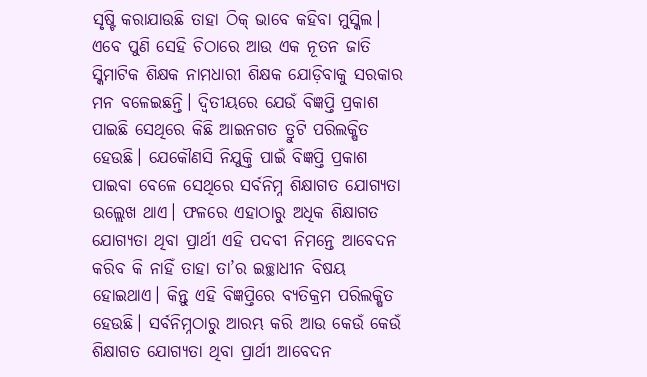ସୃଷ୍ଟି କରାଯାଉଛି ତାହା ଠିକ୍‌ ଭାବେ କହିବା ମୁସ୍କିଲ। ଏବେ ପୁଣି ସେହି ଚିଠାରେ ଆଉ ଏକ ନୂତନ ଜାତି ସ୍କିମାଟିକ ଶିକ୍ଷକ ନାମଧାରୀ ଶିକ୍ଷକ ଯୋଡ଼ିବାକୁ ସରକାର ମନ ବଳେଇଛନ୍ତି। ଦ୍ୱିତୀୟରେ ଯେଉଁ ବିଜ୍ଞପ୍ତି ପ୍ରକାଶ ପାଇଛି ସେଥିରେ କିଛି ଆଇନଗତ ତ୍ରୁଟି ପରିଲକ୍ଷିତ ହେଉଛି। ଯେକୌଣସି ନିଯୁକ୍ତି ପାଇଁ ବିଜ୍ଞପ୍ତି ପ୍ରକାଶ ପାଇବା ବେଳେ ସେଥିରେ ସର୍ବନିମ୍ନ ଶିକ୍ଷାଗତ ଯୋଗ୍ୟତା ଉଲ୍ଲେଖ ଥାଏ। ଫଳରେ ଏହାଠାରୁ ଅଧିକ ଶିକ୍ଷାଗତ ଯୋଗ୍ୟତା ଥିବା ପ୍ରାର୍ଥୀ ଏହି ପଦବୀ ନିମନ୍ତେ ଆବେଦନ କରିବ କି ନାହିଁ ତାହା ତା’ର ଇଚ୍ଛାଧୀନ ବିଷୟ ହୋଇଥାଏ। କିନ୍ତୁ ଏହି ବିଜ୍ଞପ୍ତିରେ ବ୍ୟତିକ୍ରମ ପରିଲକ୍ଷିତ ହେଉଛି। ସର୍ବନିମ୍ନଠାରୁ ଆରମ୍ଭ କରି ଆଉ କେଉଁ କେଉଁ ଶିକ୍ଷାଗତ ଯୋଗ୍ୟତା ଥିବା ପ୍ରାର୍ଥୀ ଆବେଦନ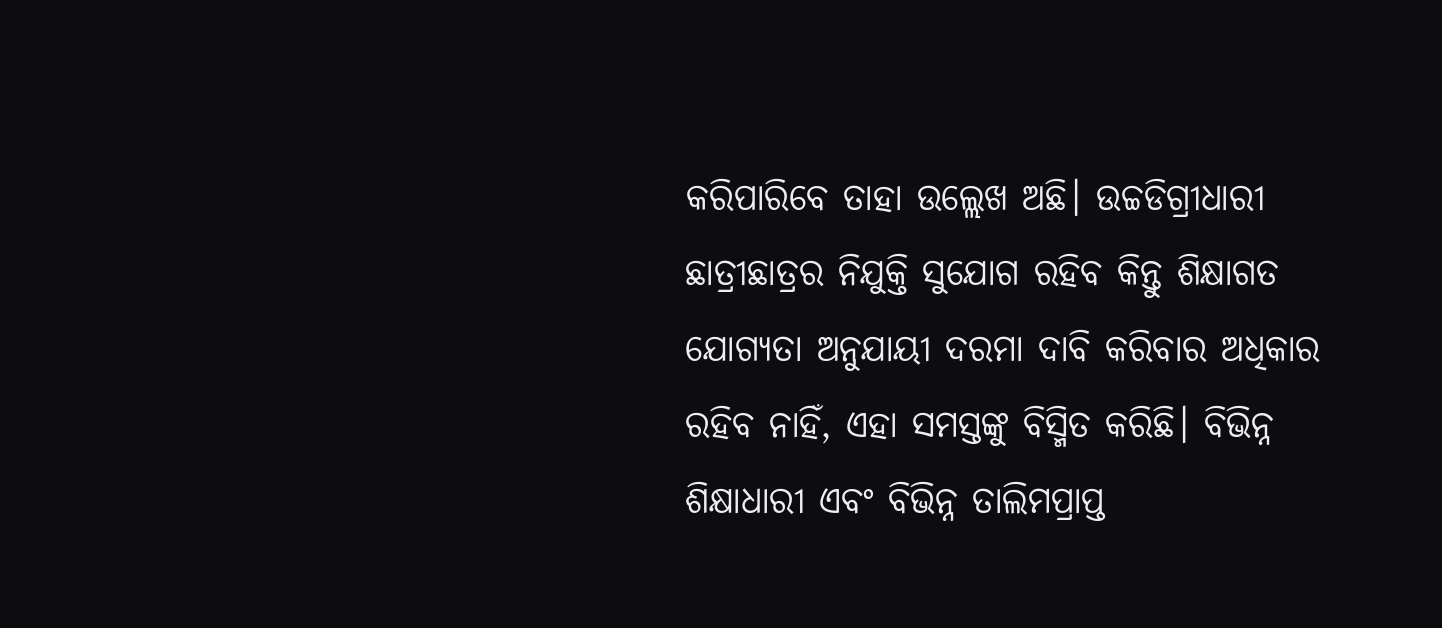କରିପାରିବେ ତାହା ଉଲ୍ଲେଖ ଅଛି। ଉଚ୍ଚଡିଗ୍ରୀଧାରୀ ଛାତ୍ରୀଛାତ୍ରର ନିଯୁକ୍ତି ସୁଯୋଗ ରହିବ କିନ୍ତୁ ଶିକ୍ଷାଗତ ଯୋଗ୍ୟତା ଅନୁଯାୟୀ ଦରମା ଦାବି କରିବାର ଅଧିକାର ରହିବ ନାହିଁ, ଏହା ସମସ୍ତଙ୍କୁ ବିସ୍ମିତ କରିଛି। ବିଭିନ୍ନ ଶିକ୍ଷାଧାରୀ ଏବଂ ବିଭିନ୍ନ ତାଲିମପ୍ରାପ୍ତ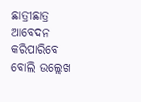ଛାତ୍ରୀଛାତ୍ର ଆବେଦନ କରିପାରିବେ ବୋଲି ଉଲ୍ଲେଖ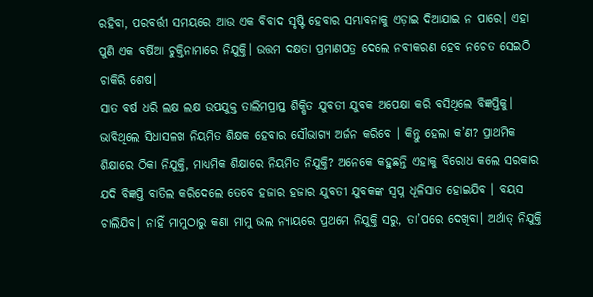ରହିବା, ପରବର୍ତ୍ତୀ ସମୟରେ ଆଉ ଏକ ବିବାଦ ସୃଷ୍ଟି ହେବାର ସମ୍ଭାବନାକୁ ଏଡ଼ାଇ ଦିଆଯାଇ ନ ପାରେ। ଏହା ପୁଣି ଏକ ବର୍ଷିଆ ଚୁକ୍ତିନାମାରେ ନିଯୁକ୍ତି। ଉତ୍ତମ ଦକ୍ଷତା ପ୍ରମାଣପତ୍ର ଦେଲେ ନବୀକରଣ ହେବ ନଚେତ ସେଇଠି ଚାକିରି ଶେଷ।
ସାତ ବର୍ଷ ଧରି ଲକ୍ଷ ଲକ୍ଷ ଉପଯୁକ୍ତ ତାଲିମପ୍ରାପ୍ତ ଶିକ୍ଷିତ ଯୁବତୀ ଯୁବକ ଅପେକ୍ଷା କରି ବସିଥିଲେ ବିଜ୍ଞପ୍ତିକୁ। ଭାବିଥିଲେ ସିଧାସଳଖ ନିୟମିତ ଶିକ୍ଷକ ହେବାର ସୌଭାଗ୍ୟ ଅର୍ଜନ କରିବେ । କିନ୍ତୁ ହେଲା କ’ଣ? ପ୍ରାଥମିକ ଶିକ୍ଷାରେ ଠିକା ନିଯୁକ୍ତି, ମାଧ୍ୟମିକ ଶିକ୍ଷାରେ ନିୟମିତ ନିଯୁକ୍ତି? ଅନେକେ କହୁଛନ୍ତି ଏହାକୁ ବିରୋଧ କଲେ ସରକାର ଯଦି ବିଜ୍ଞପ୍ତି ବାତିଲ କରିଦେଲେ ତେବେ ହଜାର ହଜାର ଯୁବତୀ ଯୁବକଙ୍କ ସ୍ବପ୍ନ ଧୂଳିସାତ ହୋଇଯିବ । ବୟସ ଚାଲିଯିବ। ନାହିଁ ମାମୁଠାରୁ କଣା ମାମୁ ଭଲ ନ୍ୟାୟରେ ପ୍ରଥମେ ନିଯୁକ୍ତି ସରୁ, ତା’ପରେ ଦେଖିବା। ଅର୍ଥାତ୍‌ ନିଯୁକ୍ତି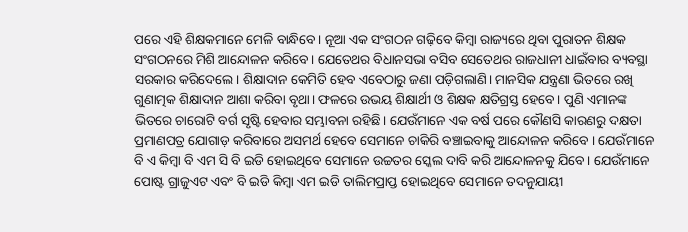ପରେ ଏହି ଶିକ୍ଷକମାନେ ମେଳି ବାନ୍ଧିବେ । ନୂଆ ଏକ ସଂଗଠନ ଗଢ଼ିବେ କିମ୍ବା ରାଜ୍ୟରେ ଥିବା ପୁରାତନ ଶିକ୍ଷକ ସଂଗଠନରେ ମିଶି ଆନ୍ଦୋଳନ କରିବେ। ଯେତେଥର ବିଧାନସଭା ବସିବ ସେତେଥର ରାଜଧାନୀ ଧାଇଁବାର ବ୍ୟବସ୍ଥା ସରକାର କରିଦେଲେ। ଶିକ୍ଷାଦାନ କେମିତି ହେବ ଏବେଠାରୁ ଜଣା ପଡ଼ିଗଲାଣି। ମାନସିକ ଯନ୍ତ୍ରଣା ଭିତରେ ରଖି ଗୁଣାତ୍ମକ ଶିକ୍ଷାଦାନ ଆଶା କରିବା ବୃଥା। ଫଳରେ ଉଭୟ ଶିକ୍ଷାର୍ଥୀ ଓ ଶିକ୍ଷକ କ୍ଷତିଗ୍ରସ୍ତ ହେବେ । ପୁଣି ଏମାନଙ୍କ ଭିତରେ ଚାରୋଟି ବର୍ଗ ସୃଷ୍ଟି ହେବାର ସମ୍ଭାବନା ରହିଛି। ଯେଉଁମାନେ ଏକ ବର୍ଷ ପରେ କୌଣସି କାରଣରୁ ଦକ୍ଷତା ପ୍ରମାଣପତ୍ର ଯୋଗାଡ଼ କରିବାରେ ଅସମର୍ଥ ହେବେ ସେମାନେ ଚାକିରି ବଞ୍ଚାଇବାକୁ ଆନ୍ଦୋଳନ କରିବେ । ଯେଉଁମାନେ ବି ଏ କିମ୍ବା ବି ଏମ ସି ବି ଇଡି ହୋଇଥିବେ ସେମାନେ ଉଚ୍ଚତର ସ୍କେଲ ଦାବି କରି ଆନ୍ଦୋଳନକୁ ଯିବେ। ଯେଉଁମାନେ ପୋଷ୍ଟ ଗ୍ରାଜୁଏଟ ଏବଂ ବି ଇଡି କିମ୍ବା ଏମ ଇଡି ତାଲିମପ୍ରାପ୍ତ ହୋଇଥିବେ ସେମାନେ ତଦନୁଯାୟୀ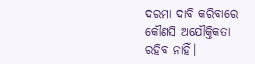ଦରମା ଦାବି କରିବାରେ କୌଣସି ଅଯୌକ୍ତିକତା ରହିବ ନାହିଁ।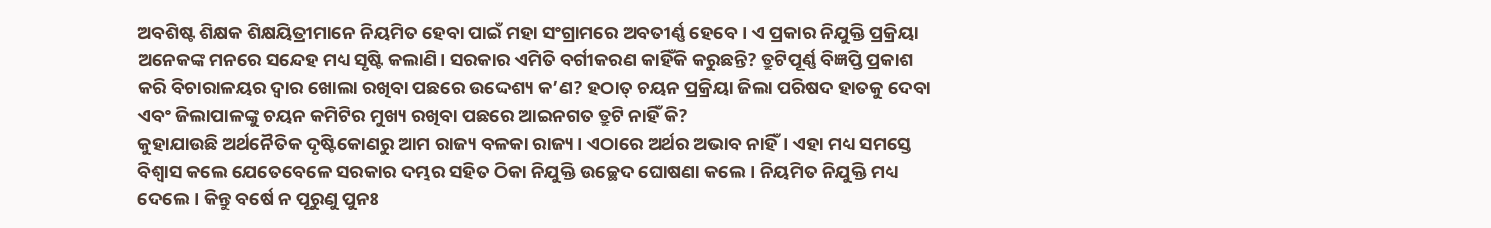ଅବଶିଷ୍ଟ ଶିକ୍ଷକ ଶିକ୍ଷୟିତ୍ରୀମାନେ ନିୟମିତ ହେବା ପାଇଁ ମହା ସଂଗ୍ରାମରେ ଅବତୀର୍ଣ୍ଣ ହେବେ। ଏ ପ୍ରକାର ନିଯୁକ୍ତି ପ୍ରକ୍ରିୟା ଅନେକଙ୍କ ମନରେ ସନ୍ଦେହ ମଧ୍ୟ ସୃଷ୍ଟି କଲାଣି। ସରକାର ଏମିତି ବର୍ଗୀକରଣ କାହିଁକି କରୁଛନ୍ତି? ତ୍ରୁଟିପୂର୍ଣ୍ଣ ବିଜ୍ଞପ୍ତି ପ୍ରକାଶ କରି ବିଚାରାଳୟର ଦ୍ୱାର ଖୋଲା ରଖିବା ପଛରେ ଉଦ୍ଦେଶ୍ୟ କ’ଣ? ହଠାତ୍‌ ଚୟନ ପ୍ରକ୍ରିୟା ଜିଲା ପରିଷଦ ହାତକୁ ଦେବା ଏବଂ ଜିଲାପାଳଙ୍କୁ ଚୟନ କମିଟିର ମୁଖ୍ୟ ରଖିବା ପଛରେ ଆଇନଗତ ତ୍ରୁଟି ନାହିଁ କି?
କୁହାଯାଉଛି ଅର୍ଥନୈତିକ ଦୃଷ୍ଟିକୋଣରୁ ଆମ ରାଜ୍ୟ ବଳକା ରାଜ୍ୟ। ଏଠାରେ ଅର୍ଥର ଅଭାବ ନାହିଁ। ଏହା ମଧ୍ୟ ସମସ୍ତେ ବିଶ୍ୱାସ କଲେ ଯେତେବେଳେ ସରକାର ଦମ୍ଭର ସହିତ ଠିକା ନିଯୁକ୍ତି ଉଚ୍ଛେଦ ଘୋଷଣା କଲେ। ନିୟମିତ ନିଯୁକ୍ତି ମଧ୍ୟ ଦେଲେ। କିନ୍ତୁ ବର୍ଷେ ନ ପୂରୁଣୁ ପୁନଃ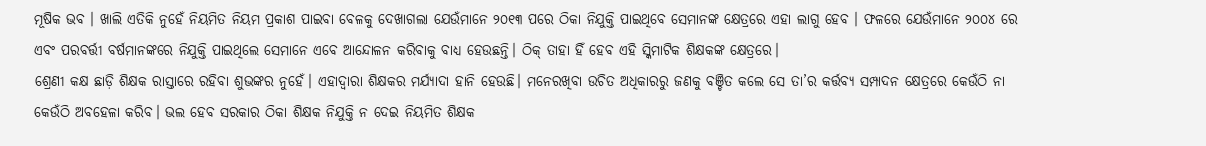ମୂଷିକ ଭବ । ଖାଲି ଏତିକି ନୁହେଁ ନିୟମିତ ନିୟମ ପ୍ରକାଶ ପାଇବା ବେଳକୁ ଦେଖାଗଲା ଯେଉଁମାନେ ୨୦୧୩ ପରେ ଠିକା ନିଯୁକ୍ତି ପାଇଥିବେ ସେମାନଙ୍କ କ୍ଷେତ୍ରରେ ଏହା ଲାଗୁ ହେବ । ଫଳରେ ଯେଉଁମାନେ ୨୦୦୪ ରେ ଏବଂ ପରବର୍ତ୍ତୀ ବର୍ଷମାନଙ୍କରେ ନିଯୁକ୍ତି ପାଇଥିଲେ ସେମାନେ ଏବେ ଆନ୍ଦୋଳନ କରିବାକୁ ବାଧ୍ୟ ହେଉଛନ୍ତି। ଠିକ୍‌ ତାହା ହିଁ ହେବ ଏହି ସ୍କିମାଟିକ ଶିକ୍ଷକଙ୍କ କ୍ଷେତ୍ରରେ।
ଶ୍ରେଣୀ କକ୍ଷ ଛାଡ଼ି ଶିକ୍ଷକ ରାସ୍ତାରେ ରହିବା ଶୁଭଙ୍କର ନୁହେଁ। ଏହାଦ୍ୱାରା ଶିକ୍ଷକର ମର୍ଯ୍ୟାଦା ହାନି ହେଉଛି। ମନେରଖିବା ଉଚିତ ଅଧିକାରରୁ ଜଣକୁ ବଞ୍ଚିତ କଲେ ସେ ତା’ର କର୍ତ୍ତବ୍ୟ ସମ୍ପାଦନ କ୍ଷେତ୍ରରେ କେଉଁଠି ନା କେଉଁଠି ଅବହେଳା କରିବ। ଭଲ ହେବ ସରକାର ଠିକା ଶିକ୍ଷକ ନିଯୁକ୍ତି ନ ଦେଇ ନିୟମିତ ଶିକ୍ଷକ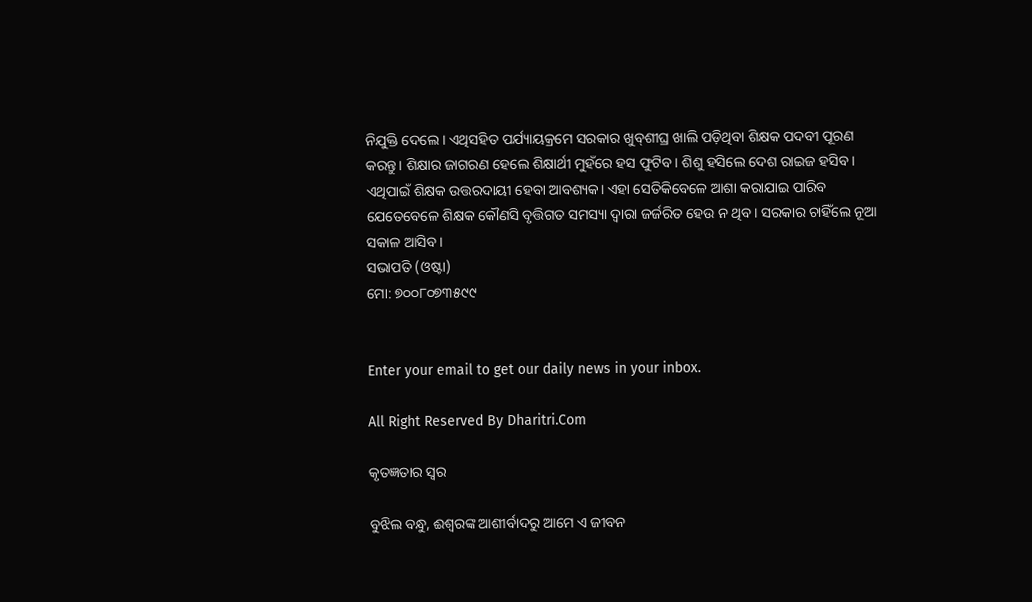ନିଯୁକ୍ତି ଦେଲେ । ଏଥିସହିତ ପର୍ଯ୍ୟାୟକ୍ରମେ ସରକାର ଖୁବ୍‌ଶୀଘ୍ର ଖାଲି ପଡ଼ିଥିବା ଶିକ୍ଷକ ପଦବୀ ପୂରଣ କରନ୍ତୁ। ଶିକ୍ଷାର ଜାଗରଣ ହେଲେ ଶିକ୍ଷାର୍ଥୀ ମୁହଁରେ ହସ ଫୁଟିବ। ଶିଶୁ ହସିଲେ ଦେଶ ରାଇଜ ହସିବ। ଏଥିପାଇଁ ଶିକ୍ଷକ ଉତ୍ତରଦାୟୀ ହେବା ଆବଶ୍ୟକ। ଏହା ସେତିକିବେଳେ ଆଶା କରାଯାଇ ପାରିବ ଯେତେବେଳେ ଶିକ୍ଷକ କୌଣସି ବୃତ୍ତିଗତ ସମସ୍ୟା ଦ୍ୱାରା ଜର୍ଜରିତ ହେଉ ନ ଥିବ। ସରକାର ଚାହିଁଲେ ନୂଆ ସକାଳ ଆସିବ।
ସଭାପତି (ଓଷ୍ଟା)
ମୋ: ୭୦୦୮୦୭୩୫୯୯


Enter your email to get our daily news in your inbox.

All Right Reserved By Dharitri.Com

କୃତଜ୍ଞତାର ସ୍ବର

ବୁଝିଲ ବନ୍ଧୁ, ଈଶ୍ବରଙ୍କ ଆଶୀର୍ବାଦରୁ ଆମେ ଏ ଜୀବନ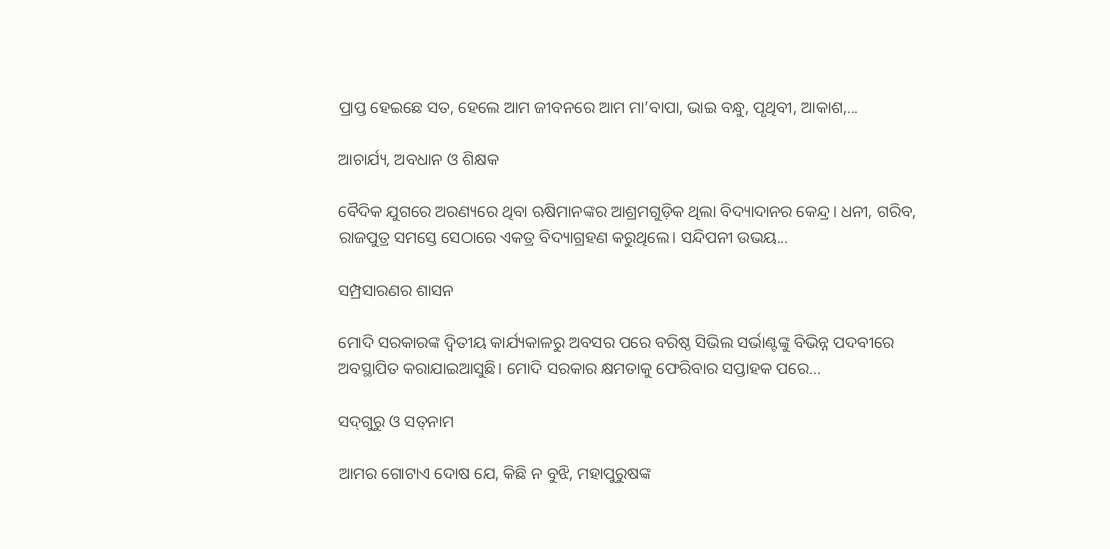ପ୍ରାପ୍ତ ହେଇଛେ ସତ, ହେଲେ ଆମ ଜୀବନରେ ଆମ ମା’ବାପା, ଭାଇ ବନ୍ଧୁ, ପୃଥିବୀ, ଆକାଶ,...

ଆଚାର୍ଯ୍ୟ, ଅବଧାନ ଓ ଶିକ୍ଷକ

ବୈଦିକ ଯୁଗରେ ଅରଣ୍ୟରେ ଥିବା ଋଷିମାନଙ୍କର ଆଶ୍ରମଗୁଡ଼ିକ ଥିଲା ବିଦ୍ୟାଦାନର କେନ୍ଦ୍ର। ଧନୀ, ଗରିବ, ରାଜପୁତ୍ର ସମସ୍ତେ ସେଠାରେ ଏକତ୍ର ବିଦ୍ୟାଗ୍ରହଣ କରୁଥିଲେ। ସନ୍ଦିପନୀ ଉଭୟ...

ସମ୍ପ୍ରସାରଣର ଶାସନ

ମୋଦି ସରକାରଙ୍କ ଦ୍ୱିତୀୟ କାର୍ଯ୍ୟକାଳରୁ ଅବସର ପରେ ବରିଷ୍ଠ ସିଭିଲ ସର୍ଭାଣ୍ଟଙ୍କୁ ବିଭିନ୍ନ ପଦବୀରେ ଅବସ୍ଥାପିତ କରାଯାଇଆସୁଛି। ମୋଦି ସରକାର କ୍ଷମତାକୁ ଫେରିବାର ସପ୍ତାହକ ପରେ...

ସଦ୍‌ଗୁରୁ ଓ ସତ୍‌ନାମ

ଆମର ଗୋଟାଏ ଦୋଷ ଯେ, କିଛି ନ ବୁଝି, ମହାପୁରୁଷଙ୍କ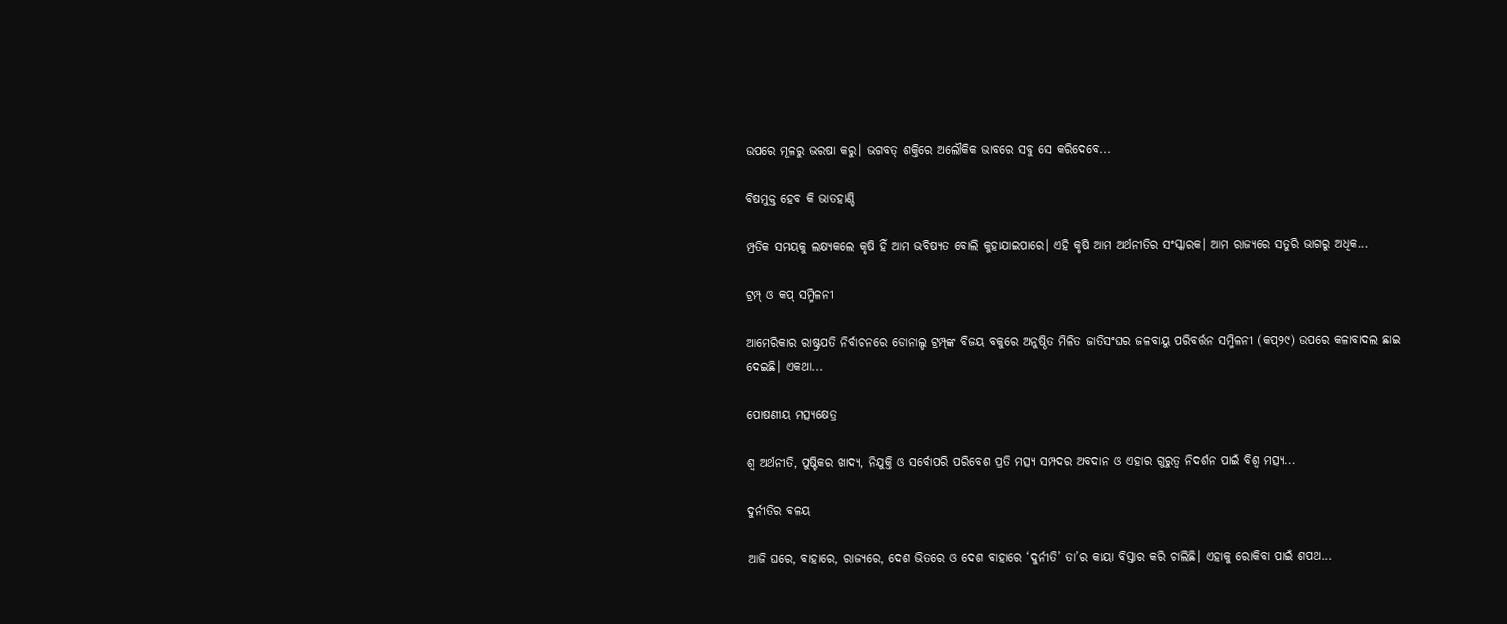ଉପରେ ମୂଳରୁ ଭରଷା କରୁ। ଭଗବତ୍‌ ଶକ୍ତିରେ ଅଲୌକିକ ଭାବରେ ସବୁ ସେ କରିଦେବେ...

ବିଷମୁକ୍ତ ହେବ କି ଭାତହାଣ୍ଡି

ମ୍ପ୍ରତିକ ସମୟକୁ ଲକ୍ଷ୍ୟକଲେ କୃଷି ହିଁ ଆମ ଭବିଷ୍ୟତ ବୋଲି କୁହାଯାଇପାରେ। ଏହି କୃଷି ଆମ ଅର୍ଥନୀତିର ସଂସ୍କାରକ। ଆମ ରାଜ୍ୟରେ ସତୁରି ଭାଗରୁ ଅଧିକ...

ଟ୍ରମ୍ପ୍‌ ଓ କପ୍‌ ସମ୍ମିଳନୀ

ଆମେରିକାର ରାଷ୍ଟ୍ରପତି ନିର୍ବାଚନରେ ଡୋନାଲ୍ଡ ଟ୍ରମ୍ପ୍‌ଙ୍କ ବିଜୟ ବକୁରେ ଅନୁଷ୍ଠିତ ମିଳିତ ଜାତିସଂଘର ଜଳବାୟୁ ପରିବର୍ତ୍ତନ ସମ୍ମିଳନୀ (କପ୍‌୨୯) ଉପରେ କଳାବାଦଲ ଛାଇ ଦେଇଛି। ଏକଥା...

ପୋଷଣୀୟ ମତ୍ସ୍ୟକ୍ଷେତ୍ର

ଶ୍ୱ ଅର୍ଥନୀତି, ପୁଷ୍ଟିକର ଖାଦ୍ୟ, ନିଯୁକ୍ତି ଓ ସର୍ବୋପରି ପରିବେଶ ପ୍ରତି ମତ୍ସ୍ୟ ସମ୍ପଦର ଅବଦାନ ଓ ଏହାର ଗୁରୁତ୍ୱ ନିଦର୍ଶନ ପାଇଁ ବିଶ୍ୱ ମତ୍ସ୍ୟ...

ଦୁର୍ନୀତିର ବଳୟ

ଆଜି ଘରେ, ବାହାରେ, ରାଜ୍ୟରେ, ଦେଶ ଭିତରେ ଓ ଦେଶ ବାହାରେ ‘ଦୁର୍ନୀତି’ ତା’ର କାୟା ବିସ୍ତାର କରି ଚାଲିଛି। ଏହାକୁ ରୋକିବା ପାଇଁ ଶପଥ...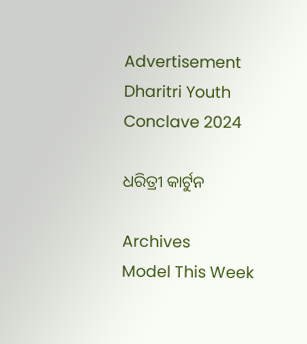Advertisement
Dharitri Youth Conclave 2024

ଧରିତ୍ରୀ କାର୍ଟୁନ

Archives
Model This Week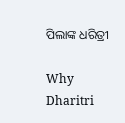ପିଲାଙ୍କ ଧରିତ୍ରୀ

Why Dharitri